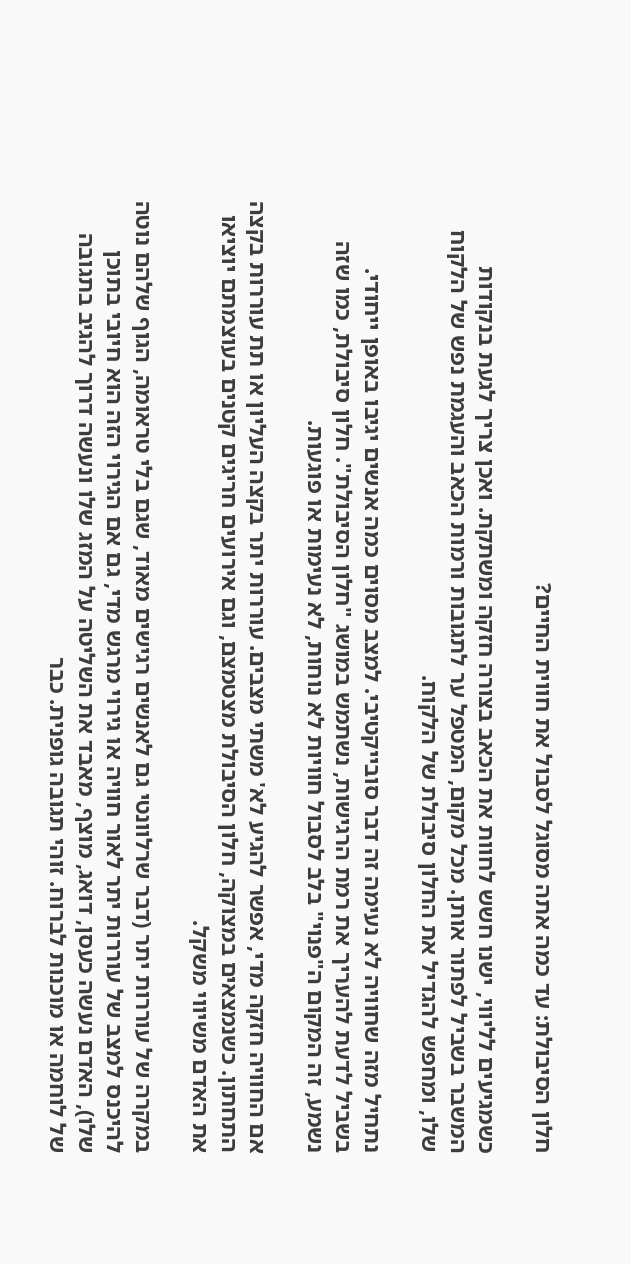חלון הסיבולת: עד כמה אתה מסוגל לסבול את חווית החיים?

כשמגיעים לליווי, ישנו חשש לחוות את הכאב בצורה חזקה ומשתקת. ואכן צריך לגעת בנקודות המשבר בשביל לפתור אותן. מכל מקום, המטפל ער לתגובות ורמות הכאב והעגמת נפש של הלקוח שלו, ומחפש להגדיל את החלון סיבולת של הלקוח.

נתחיל מזה שחוויה לא נעימה זה דבר סובייקטיבי. למצב מסוים כמה אנשים יגיבו באופן ייחודי. בשביל לדעת להעריך את רמת הרגישות, נשתמש במושג "חלון הסיבולת". חלון סיבולת, כמו שזה נשמע, זה המקום ה"פנוי" בלב לסבול חוויות לא נוחות, לא נעימות או פוגעות.

אם החוויה חזקה מדי, אפשר להגיע לא' משתי מצבים. עוררות יתר בקצה העליון או תת עוררות בקצה התחתון. כשנמצאים במצוקה, חלון הסיבולת מצטמצם, וגם אירועים חריגים קטנים בעוצמתם יוציאו את האדם משיווי משקל.

במקרה של עוררות יתר (דבר שרלוונטי גם לאנשים רגישים מאוד, שגם בלי טראומה, הגוף שלהם נוטה להיכנס למצב של עוררות יתר לאור חוויה או גירוי מרגש מדי, גם אם הגירוי הזה הוא חיובי בתוכן שלו), האדם נעשה כעסן, דואג, מוצף, מאבד את השליטה על המזג שלו ונעשה דרוך להגיב בתגובה של לוחמה או מוכנות לברוח. זוהי תגובה גופנית. כבר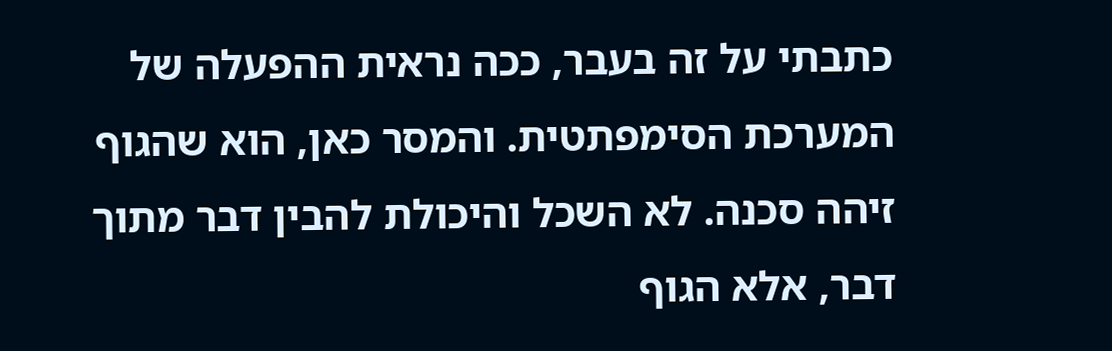כתבתי על זה בעבר, ככה נראית ההפעלה של המערכת הסימפתטית. והמסר כאן, הוא שהגוף זיהה סכנה. לא השכל והיכולת להבין דבר מתוך דבר, אלא הגוף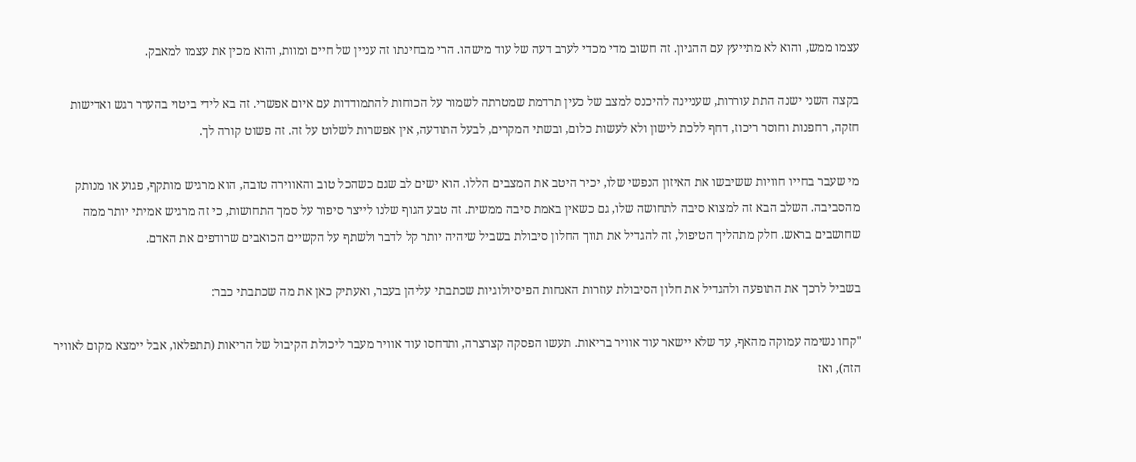עצמו ממש, והוא לא מתייעץ עם ההגיון. זה חשוב מדי מכדי לערב דעה של עוד מישהו. הרי מבחינתו זה עניין של חיים ומוות, והוא מכין את עצמו למאבק.

בקצה השני ישנה התת עוררות, שעניינה להיכנס למצב של כעין תרדמת שמטרתה לשמור על הכוחות להתמודדות עם איום אפשרי. זה בא לידי ביטוי בהעדר רגש ואדישות חזקה, רחפנות וחוסר ריכוז, דחף ללכת לישון ולא לעשות כלום, ובשתי המקרים, לבעל התודעה, אין אפשרות לשלוט על זה. זה פשוט קורה לך.

מי שעבר בחייו חוויות ששיבשו את האיזון הנפשי שלו, יכיר היטב את המצבים הללו. הוא ישים לב שגם כשהכל טוב והאווירה טובה, הוא מרגיש מותקף, פגוע או מנותק מהסביבה. השלב הבא זה למצוא סיבה לתחושה שלו, גם כשאין באמת סיבה ממשית. זה טבע הגוף שלנו לייצר סיפור על סמך התחושות, כי זה מרגיש אמיתי יותר ממה שחושבים בראש. חלק מתהליך הטיפול, זה להגדיל את תווך החלון סיבולת בשביל שיהיה יותר קל לדבר ולשתף על הקשיים הכואבים שרודפים את האדם.

בשביל לרכך את התופעה ולהגדיל את חלון הסיבולת עוזרות האנחות הפיסיולוגיות שכתבתי עליהן בעבר, ואעתיק כאן את מה שכתבתי כבר:

"קחו נשימה עמוקה מהאף, עד שלא יישאר עוד אוויר בריאות. תעשו הפסקה קצרצרה, ותדחסו עוד אוויר מעבר ליכולת הקיבול של הריאות (תתפלאו, אבל יימצא מקום לאוויר הזה), ואז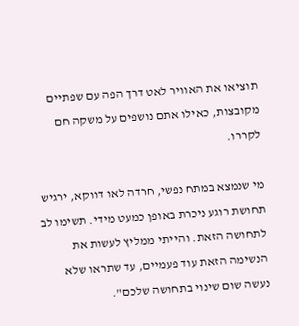תוציאו את האוויר לאט דרך הפה עם שפתיים מקובצות, כאילו אתם נושפים על משקה חם לקררו.

מי שנמצא במתח נפשי, חרדה לאו דווקא, ירגיש תחושת רוגע ניכרת באופן כמעט מידי. תשימו לב לתחושה הזאת. והייתי ממליץ לעשות את הנשימה הזאת עוד פעמיים, עד שתראו שלא נעשה שום שינוי בתחושה שלכם".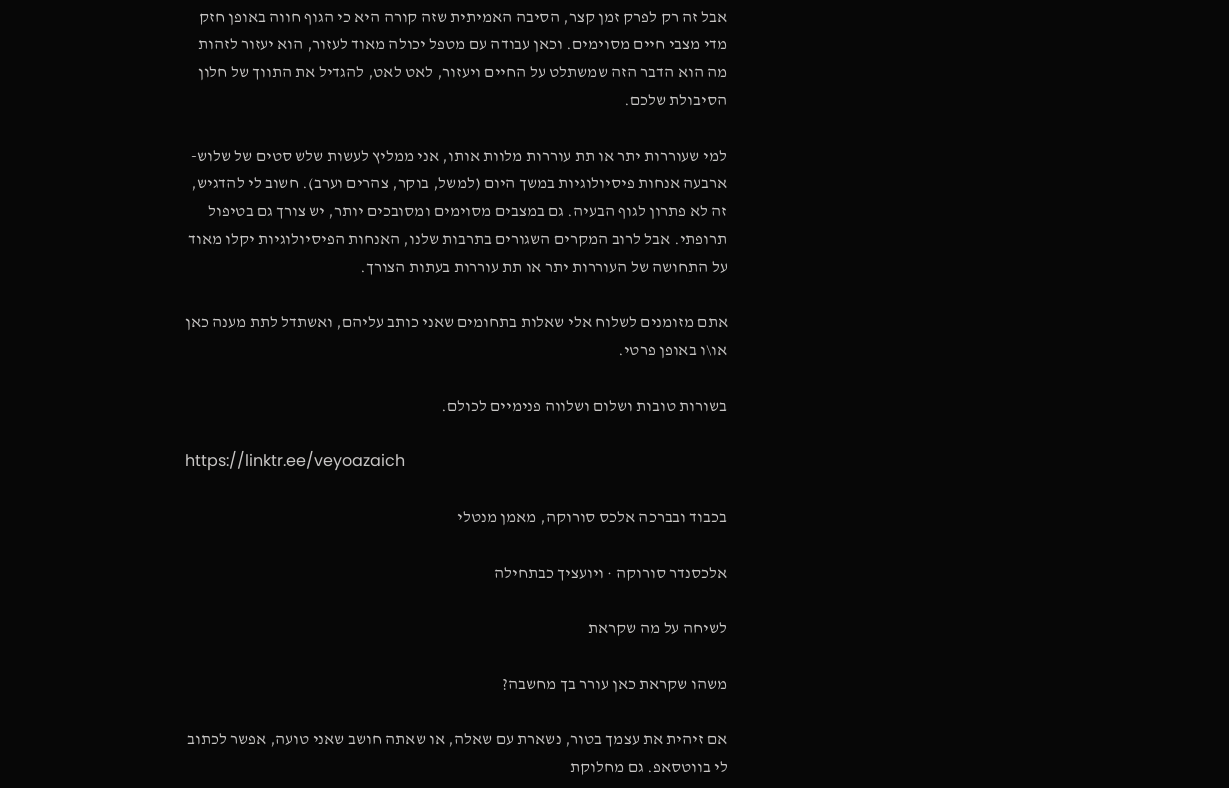אבל זה רק לפרק זמן קצר, הסיבה האמיתית שזה קורה היא כי הגוף חווה באופן חזק מדי מצבי חיים מסוימים. וכאן עבודה עם מטפל יכולה מאוד לעזור, הוא יעזור לזהות מה הוא הדבר הזה שמשתלט על החיים ויעזור, לאט לאט, להגדיל את התווך של חלון הסיבולת שלכם.

למי שעוררות יתר או תת עוררות מלוות אותו, אני ממליץ לעשות שלש סטים של שלוש-ארבעה אנחות פיסיולוגיות במשך היום (למשל, בוקר, צהרים וערב). חשוב לי להדגיש, זה לא פתרון לגוף הבעיה. גם במצבים מסוימים ומסובכים יותר, יש צורך גם בטיפול תרופתי. אבל לרוב המקרים השגורים בתרבות שלנו, האנחות הפיסיולוגיות יקלו מאוד על התחושה של העוררות יתר או תת עוררות בעתות הצורך.

אתם מזומנים לשלוח אלי שאלות בתחומים שאני כותב עליהם, ואשתדל לתת מענה כאן או\ו באופן פרטי.

בשורות טובות ושלום ושלווה פנימיים לכולם.

https://linktr.ee/veyoazaich

בכבוד ובברכה אלכס סורוקה, מאמן מנטלי

אלכסנדר סורוקה · ויועציך כבתחילה

לשיחה על מה שקראת

משהו שקראת כאן עורר בך מחשבה?

אם זיהית את עצמך בטור, נשארת עם שאלה, או שאתה חושב שאני טועה, אפשר לכתוב לי בווטסאפ. גם מחלוקת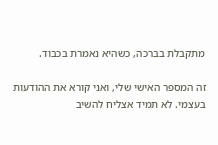מתקבלת בברכה, כשהיא נאמרת בכבוד.

זה המספר האישי שלי, ואני קורא את ההודעות בעצמי. לא תמיד אצליח להשיב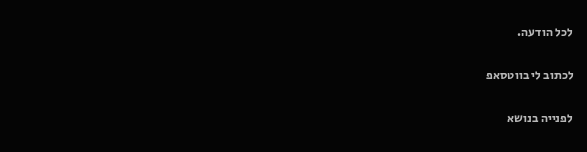לכל הודעה.

לכתוב לי בווטסאפ

לפנייה בנושא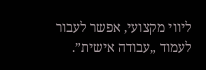ליווי מקצועי, אפשר לעבור לעמוד „עבודה אישית”.